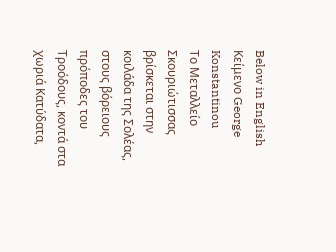Below in English
Κείμενο George Konstantinou
Το Μεταλλείο Σκουριώτισσας βρίσκεται στην κοιλάδα της Σολέας, στους βόρειους πρόποδες του Τροόδους, κοντά στα χωριά Κατύδατα,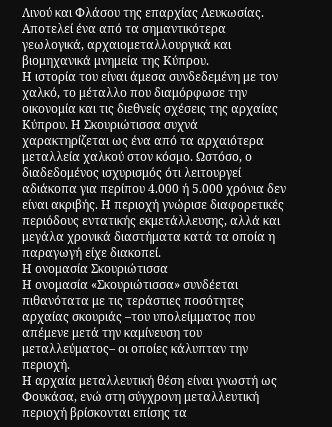Λινού και Φλάσου της επαρχίας Λευκωσίας. Αποτελεί ένα από τα σημαντικότερα γεωλογικά, αρχαιομεταλλουργικά και βιομηχανικά μνημεία της Κύπρου.
Η ιστορία του είναι άμεσα συνδεδεμένη με τον χαλκό, το μέταλλο που διαμόρφωσε την οικονομία και τις διεθνείς σχέσεις της αρχαίας Κύπρου. Η Σκουριώτισσα συχνά χαρακτηρίζεται ως ένα από τα αρχαιότερα μεταλλεία χαλκού στον κόσμο. Ωστόσο, ο διαδεδομένος ισχυρισμός ότι λειτουργεί αδιάκοπα για περίπου 4.000 ή 5.000 χρόνια δεν είναι ακριβής. Η περιοχή γνώρισε διαφορετικές περιόδους εντατικής εκμετάλλευσης, αλλά και μεγάλα χρονικά διαστήματα κατά τα οποία η παραγωγή είχε διακοπεί.
Η ονομασία Σκουριώτισσα
Η ονομασία «Σκουριώτισσα» συνδέεται πιθανότατα με τις τεράστιες ποσότητες αρχαίας σκουριάς –του υπολείμματος που απέμενε μετά την καμίνευση του μεταλλεύματος– οι οποίες κάλυπταν την περιοχή.
Η αρχαία μεταλλευτική θέση είναι γνωστή ως Φουκάσα, ενώ στη σύγχρονη μεταλλευτική περιοχή βρίσκονται επίσης τα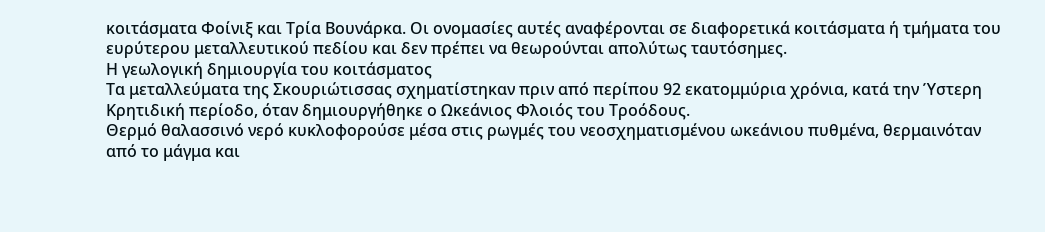κοιτάσματα Φοίνιξ και Τρία Βουνάρκα. Οι ονομασίες αυτές αναφέρονται σε διαφορετικά κοιτάσματα ή τμήματα του ευρύτερου μεταλλευτικού πεδίου και δεν πρέπει να θεωρούνται απολύτως ταυτόσημες.
Η γεωλογική δημιουργία του κοιτάσματος
Τα μεταλλεύματα της Σκουριώτισσας σχηματίστηκαν πριν από περίπου 92 εκατομμύρια χρόνια, κατά την Ύστερη Κρητιδική περίοδο, όταν δημιουργήθηκε ο Ωκεάνιος Φλοιός του Τροόδους.
Θερμό θαλασσινό νερό κυκλοφορούσε μέσα στις ρωγμές του νεοσχηματισμένου ωκεάνιου πυθμένα, θερμαινόταν από το μάγμα και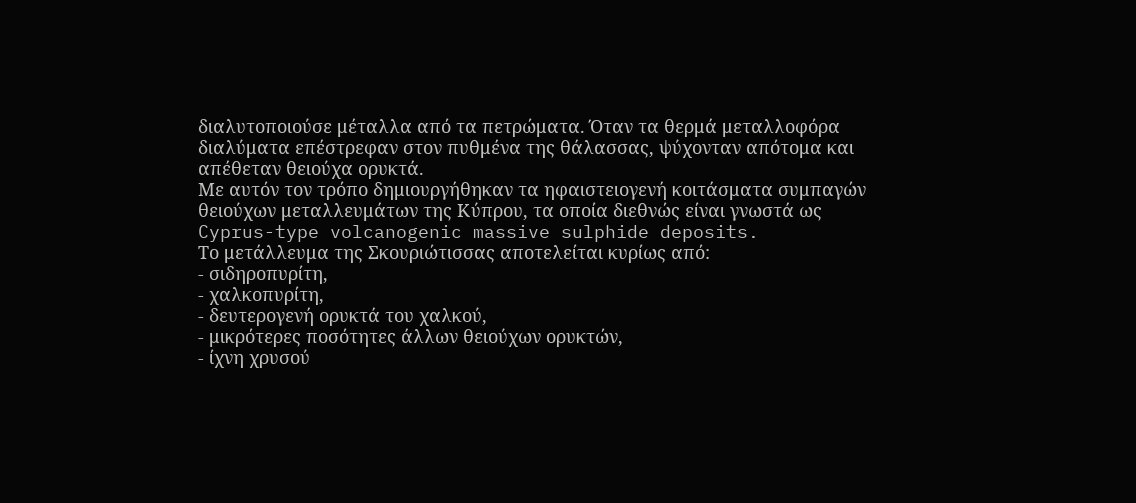διαλυτοποιούσε μέταλλα από τα πετρώματα. Όταν τα θερμά μεταλλοφόρα διαλύματα επέστρεφαν στον πυθμένα της θάλασσας, ψύχονταν απότομα και απέθεταν θειούχα ορυκτά.
Με αυτόν τον τρόπο δημιουργήθηκαν τα ηφαιστειογενή κοιτάσματα συμπαγών θειούχων μεταλλευμάτων της Κύπρου, τα οποία διεθνώς είναι γνωστά ως Cyprus-type volcanogenic massive sulphide deposits.
Το μετάλλευμα της Σκουριώτισσας αποτελείται κυρίως από:
- σιδηροπυρίτη,
- χαλκοπυρίτη,
- δευτερογενή ορυκτά του χαλκού,
- μικρότερες ποσότητες άλλων θειούχων ορυκτών,
- ίχνη χρυσού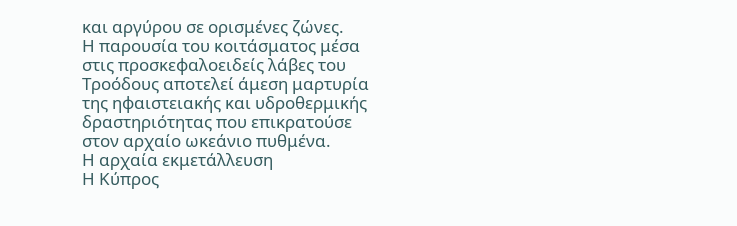και αργύρου σε ορισμένες ζώνες.
Η παρουσία του κοιτάσματος μέσα στις προσκεφαλοειδείς λάβες του Τροόδους αποτελεί άμεση μαρτυρία της ηφαιστειακής και υδροθερμικής δραστηριότητας που επικρατούσε στον αρχαίο ωκεάνιο πυθμένα.
Η αρχαία εκμετάλλευση
Η Κύπρος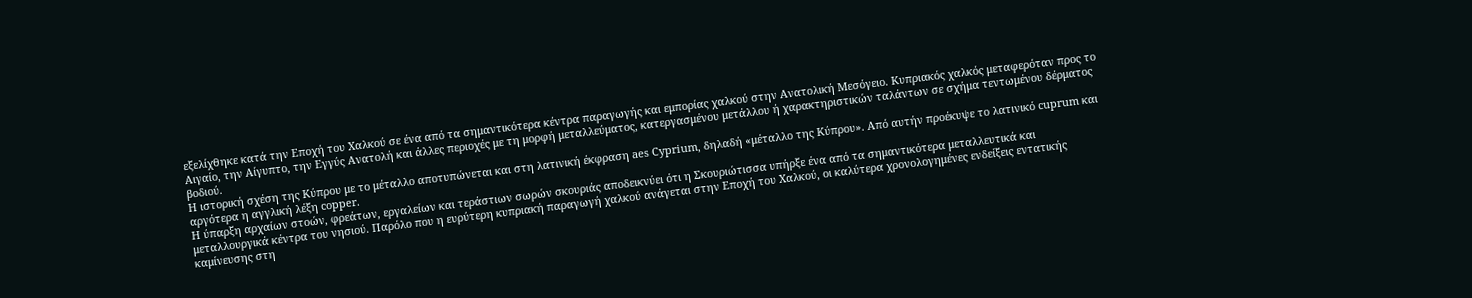εξελίχθηκε κατά την Εποχή του Χαλκού σε ένα από τα σημαντικότερα κέντρα παραγωγής και εμπορίας χαλκού στην Ανατολική Μεσόγειο. Κυπριακός χαλκός μεταφερόταν προς το Αιγαίο, την Αίγυπτο, την Εγγύς Ανατολή και άλλες περιοχές με τη μορφή μεταλλεύματος, κατεργασμένου μετάλλου ή χαρακτηριστικών ταλάντων σε σχήμα τεντωμένου δέρματος βοδιού.
Η ιστορική σχέση της Κύπρου με το μέταλλο αποτυπώνεται και στη λατινική έκφραση aes Cyprium, δηλαδή «μέταλλο της Κύπρου». Από αυτήν προέκυψε το λατινικό cuprum και αργότερα η αγγλική λέξη copper.
Η ύπαρξη αρχαίων στοών, φρεάτων, εργαλείων και τεράστιων σωρών σκουριάς αποδεικνύει ότι η Σκουριώτισσα υπήρξε ένα από τα σημαντικότερα μεταλλευτικά και μεταλλουργικά κέντρα του νησιού. Παρόλο που η ευρύτερη κυπριακή παραγωγή χαλκού ανάγεται στην Εποχή του Χαλκού, οι καλύτερα χρονολογημένες ενδείξεις εντατικής καμίνευσης στη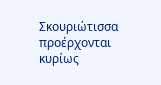Σκουριώτισσα προέρχονται κυρίως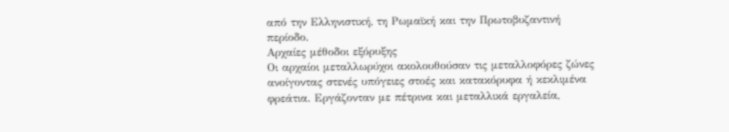από την Ελληνιστική, τη Ρωμαϊκή και την Πρωτοβυζαντινή περίοδο.
Αρχαίες μέθοδοι εξόρυξης
Οι αρχαίοι μεταλλωρύχοι ακολουθούσαν τις μεταλλοφόρες ζώνες ανοίγοντας στενές υπόγειες στοές και κατακόρυφα ή κεκλιμένα φρεάτια. Εργάζονταν με πέτρινα και μεταλλικά εργαλεία,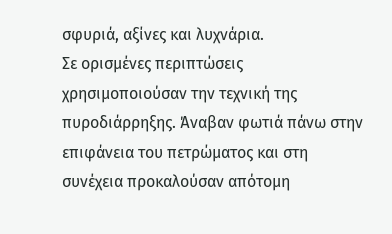σφυριά, αξίνες και λυχνάρια.
Σε ορισμένες περιπτώσεις χρησιμοποιούσαν την τεχνική της πυροδιάρρηξης. Άναβαν φωτιά πάνω στην επιφάνεια του πετρώματος και στη συνέχεια προκαλούσαν απότομη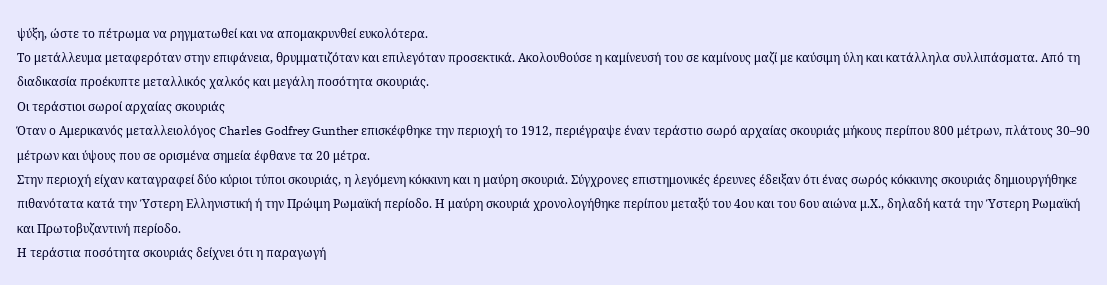ψύξη, ώστε το πέτρωμα να ρηγματωθεί και να απομακρυνθεί ευκολότερα.
Το μετάλλευμα μεταφερόταν στην επιφάνεια, θρυμματιζόταν και επιλεγόταν προσεκτικά. Ακολουθούσε η καμίνευσή του σε καμίνους μαζί με καύσιμη ύλη και κατάλληλα συλλιπάσματα. Από τη διαδικασία προέκυπτε μεταλλικός χαλκός και μεγάλη ποσότητα σκουριάς.
Οι τεράστιοι σωροί αρχαίας σκουριάς
Όταν ο Αμερικανός μεταλλειολόγος Charles Godfrey Gunther επισκέφθηκε την περιοχή το 1912, περιέγραψε έναν τεράστιο σωρό αρχαίας σκουριάς μήκους περίπου 800 μέτρων, πλάτους 30–90 μέτρων και ύψους που σε ορισμένα σημεία έφθανε τα 20 μέτρα.
Στην περιοχή είχαν καταγραφεί δύο κύριοι τύποι σκουριάς, η λεγόμενη κόκκινη και η μαύρη σκουριά. Σύγχρονες επιστημονικές έρευνες έδειξαν ότι ένας σωρός κόκκινης σκουριάς δημιουργήθηκε πιθανότατα κατά την Ύστερη Ελληνιστική ή την Πρώιμη Ρωμαϊκή περίοδο. Η μαύρη σκουριά χρονολογήθηκε περίπου μεταξύ του 4ου και του 6ου αιώνα μ.Χ., δηλαδή κατά την Ύστερη Ρωμαϊκή και Πρωτοβυζαντινή περίοδο.
Η τεράστια ποσότητα σκουριάς δείχνει ότι η παραγωγή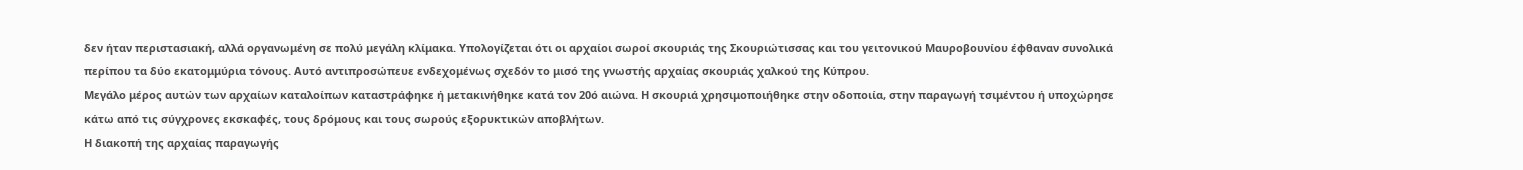δεν ήταν περιστασιακή, αλλά οργανωμένη σε πολύ μεγάλη κλίμακα. Υπολογίζεται ότι οι αρχαίοι σωροί σκουριάς της Σκουριώτισσας και του γειτονικού Μαυροβουνίου έφθαναν συνολικά περίπου τα δύο εκατομμύρια τόνους. Αυτό αντιπροσώπευε ενδεχομένως σχεδόν το μισό της γνωστής αρχαίας σκουριάς χαλκού της Κύπρου.
Μεγάλο μέρος αυτών των αρχαίων καταλοίπων καταστράφηκε ή μετακινήθηκε κατά τον 20ό αιώνα. Η σκουριά χρησιμοποιήθηκε στην οδοποιία, στην παραγωγή τσιμέντου ή υποχώρησε κάτω από τις σύγχρονες εκσκαφές, τους δρόμους και τους σωρούς εξορυκτικών αποβλήτων.
Η διακοπή της αρχαίας παραγωγής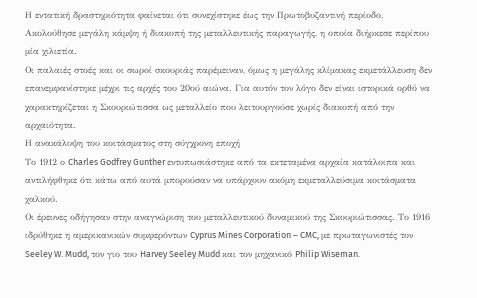Η εντατική δραστηριότητα φαίνεται ότι συνεχίστηκε έως την Πρωτοβυζαντινή περίοδο. Ακολούθησε μεγάλη κάμψη ή διακοπή της μεταλλευτικής παραγωγής, η οποία διήρκεσε περίπου μία χιλιετία.
Οι παλαιές στοές και οι σωροί σκουριάς παρέμειναν, όμως η μεγάλης κλίμακας εκμετάλλευση δεν επανεμφανίστηκε μέχρι τις αρχές του 20ού αιώνα. Για αυτόν τον λόγο δεν είναι ιστορικά ορθό να χαρακτηρίζεται η Σκουριώτισσα ως μεταλλείο που λειτουργούσε χωρίς διακοπή από την αρχαιότητα.
Η ανακάλυψη του κοιτάσματος στη σύγχρονη εποχή
Το 1912 ο Charles Godfrey Gunther εντυπωσιάστηκε από τα εκτεταμένα αρχαία κατάλοιπα και αντιλήφθηκε ότι κάτω από αυτά μπορούσαν να υπάρχουν ακόμη εκμεταλλεύσιμα κοιτάσματα χαλκού.
Οι έρευνες οδήγησαν στην αναγνώριση του μεταλλευτικού δυναμικού της Σκουριώτισσας. Το 1916 ιδρύθηκε η αμερικανικών συμφερόντων Cyprus Mines Corporation – CMC, με πρωταγωνιστές τον Seeley W. Mudd, τον γιο του Harvey Seeley Mudd και τον μηχανικό Philip Wiseman.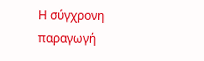Η σύγχρονη παραγωγή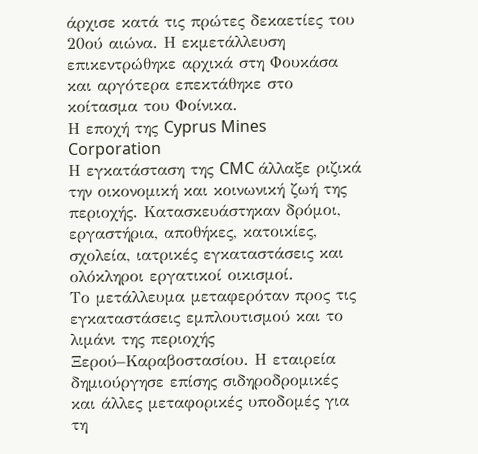άρχισε κατά τις πρώτες δεκαετίες του 20ού αιώνα. Η εκμετάλλευση επικεντρώθηκε αρχικά στη Φουκάσα και αργότερα επεκτάθηκε στο κοίτασμα του Φοίνικα.
Η εποχή της Cyprus Mines Corporation
Η εγκατάσταση της CMC άλλαξε ριζικά την οικονομική και κοινωνική ζωή της περιοχής. Κατασκευάστηκαν δρόμοι, εργαστήρια, αποθήκες, κατοικίες, σχολεία, ιατρικές εγκαταστάσεις και ολόκληροι εργατικοί οικισμοί.
Το μετάλλευμα μεταφερόταν προς τις εγκαταστάσεις εμπλουτισμού και το λιμάνι της περιοχής Ξερού–Καραβοστασίου. Η εταιρεία δημιούργησε επίσης σιδηροδρομικές και άλλες μεταφορικές υποδομές για τη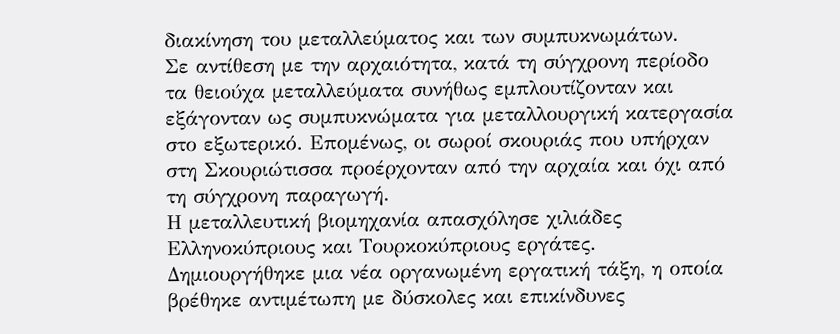διακίνηση του μεταλλεύματος και των συμπυκνωμάτων.
Σε αντίθεση με την αρχαιότητα, κατά τη σύγχρονη περίοδο τα θειούχα μεταλλεύματα συνήθως εμπλουτίζονταν και εξάγονταν ως συμπυκνώματα για μεταλλουργική κατεργασία στο εξωτερικό. Επομένως, οι σωροί σκουριάς που υπήρχαν στη Σκουριώτισσα προέρχονταν από την αρχαία και όχι από τη σύγχρονη παραγωγή.
Η μεταλλευτική βιομηχανία απασχόλησε χιλιάδες Ελληνοκύπριους και Τουρκοκύπριους εργάτες. Δημιουργήθηκε μια νέα οργανωμένη εργατική τάξη, η οποία βρέθηκε αντιμέτωπη με δύσκολες και επικίνδυνες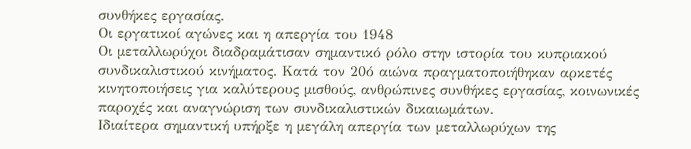συνθήκες εργασίας.
Οι εργατικοί αγώνες και η απεργία του 1948
Οι μεταλλωρύχοι διαδραμάτισαν σημαντικό ρόλο στην ιστορία του κυπριακού συνδικαλιστικού κινήματος. Κατά τον 20ό αιώνα πραγματοποιήθηκαν αρκετές κινητοποιήσεις για καλύτερους μισθούς, ανθρώπινες συνθήκες εργασίας, κοινωνικές παροχές και αναγνώριση των συνδικαλιστικών δικαιωμάτων.
Ιδιαίτερα σημαντική υπήρξε η μεγάλη απεργία των μεταλλωρύχων της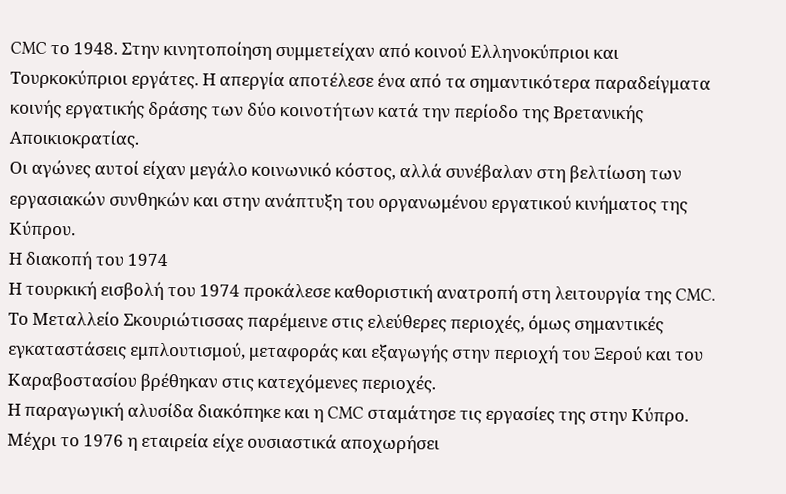CMC το 1948. Στην κινητοποίηση συμμετείχαν από κοινού Ελληνοκύπριοι και Τουρκοκύπριοι εργάτες. Η απεργία αποτέλεσε ένα από τα σημαντικότερα παραδείγματα κοινής εργατικής δράσης των δύο κοινοτήτων κατά την περίοδο της Βρετανικής Αποικιοκρατίας.
Οι αγώνες αυτοί είχαν μεγάλο κοινωνικό κόστος, αλλά συνέβαλαν στη βελτίωση των εργασιακών συνθηκών και στην ανάπτυξη του οργανωμένου εργατικού κινήματος της Κύπρου.
Η διακοπή του 1974
Η τουρκική εισβολή του 1974 προκάλεσε καθοριστική ανατροπή στη λειτουργία της CMC. Το Μεταλλείο Σκουριώτισσας παρέμεινε στις ελεύθερες περιοχές, όμως σημαντικές εγκαταστάσεις εμπλουτισμού, μεταφοράς και εξαγωγής στην περιοχή του Ξερού και του Καραβοστασίου βρέθηκαν στις κατεχόμενες περιοχές.
Η παραγωγική αλυσίδα διακόπηκε και η CMC σταμάτησε τις εργασίες της στην Κύπρο. Μέχρι το 1976 η εταιρεία είχε ουσιαστικά αποχωρήσει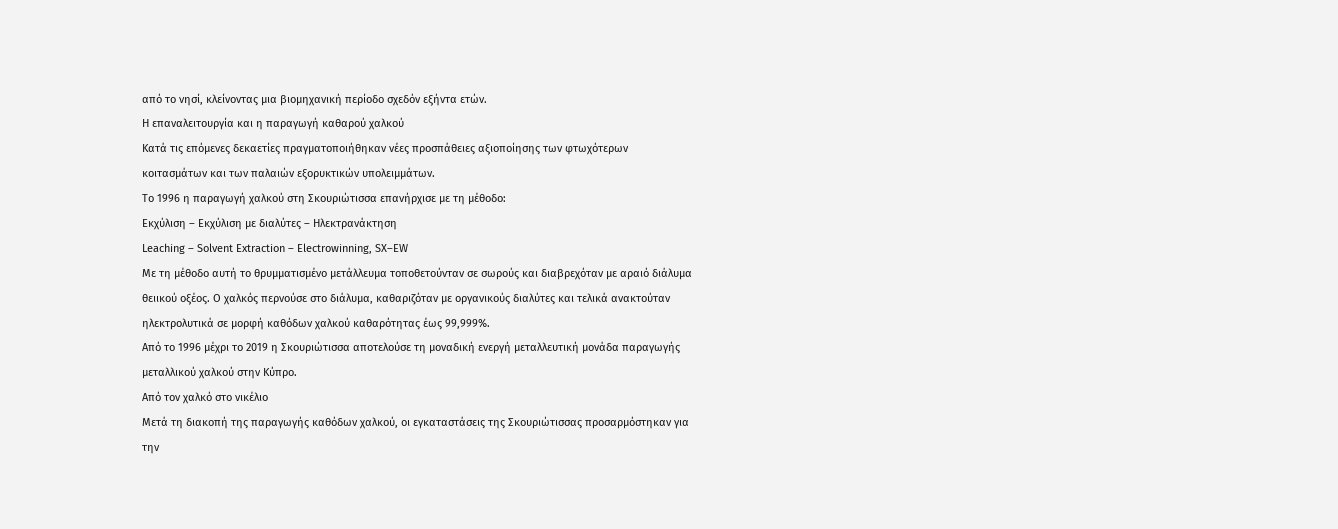από το νησί, κλείνοντας μια βιομηχανική περίοδο σχεδόν εξήντα ετών.
Η επαναλειτουργία και η παραγωγή καθαρού χαλκού
Κατά τις επόμενες δεκαετίες πραγματοποιήθηκαν νέες προσπάθειες αξιοποίησης των φτωχότερων κοιτασμάτων και των παλαιών εξορυκτικών υπολειμμάτων.
Το 1996 η παραγωγή χαλκού στη Σκουριώτισσα επανήρχισε με τη μέθοδο:
Εκχύλιση – Εκχύλιση με διαλύτες – Ηλεκτρανάκτηση
Leaching – Solvent Extraction – Electrowinning, SX–EW
Με τη μέθοδο αυτή το θρυμματισμένο μετάλλευμα τοποθετούνταν σε σωρούς και διαβρεχόταν με αραιό διάλυμα θειικού οξέος. Ο χαλκός περνούσε στο διάλυμα, καθαριζόταν με οργανικούς διαλύτες και τελικά ανακτούταν ηλεκτρολυτικά σε μορφή καθόδων χαλκού καθαρότητας έως 99,999%.
Από το 1996 μέχρι το 2019 η Σκουριώτισσα αποτελούσε τη μοναδική ενεργή μεταλλευτική μονάδα παραγωγής μεταλλικού χαλκού στην Κύπρο.
Από τον χαλκό στο νικέλιο
Μετά τη διακοπή της παραγωγής καθόδων χαλκού, οι εγκαταστάσεις της Σκουριώτισσας προσαρμόστηκαν για την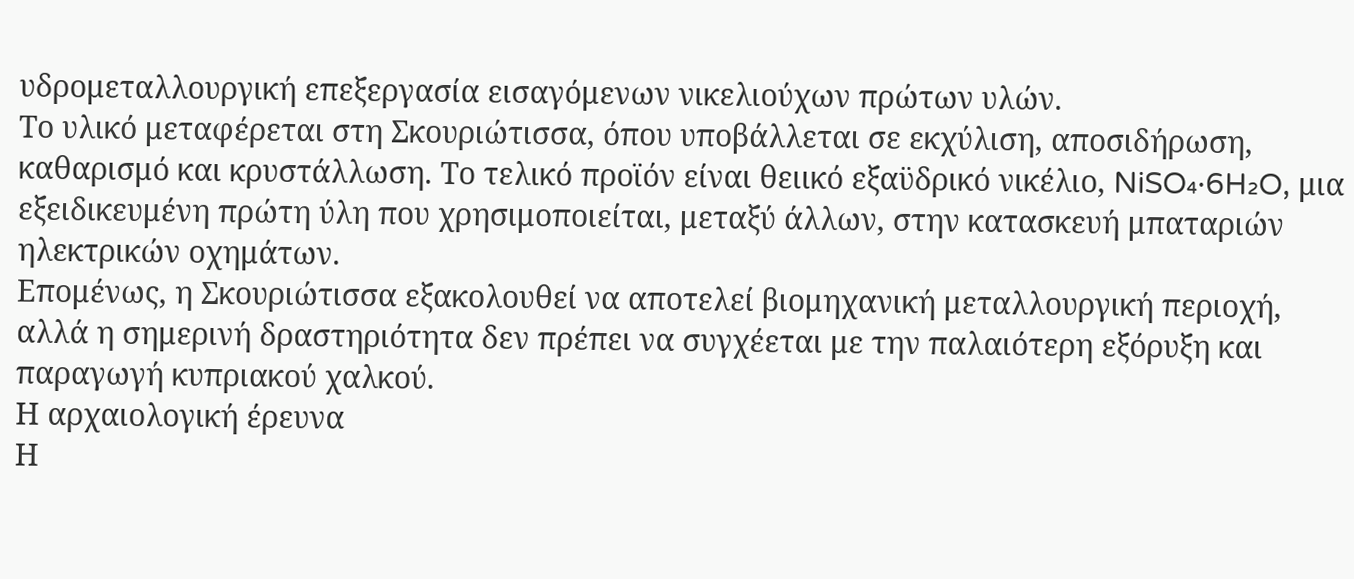υδρομεταλλουργική επεξεργασία εισαγόμενων νικελιούχων πρώτων υλών.
Το υλικό μεταφέρεται στη Σκουριώτισσα, όπου υποβάλλεται σε εκχύλιση, αποσιδήρωση, καθαρισμό και κρυστάλλωση. Το τελικό προϊόν είναι θειικό εξαϋδρικό νικέλιο, NiSO₄·6H₂O, μια εξειδικευμένη πρώτη ύλη που χρησιμοποιείται, μεταξύ άλλων, στην κατασκευή μπαταριών ηλεκτρικών οχημάτων.
Επομένως, η Σκουριώτισσα εξακολουθεί να αποτελεί βιομηχανική μεταλλουργική περιοχή, αλλά η σημερινή δραστηριότητα δεν πρέπει να συγχέεται με την παλαιότερη εξόρυξη και παραγωγή κυπριακού χαλκού.
Η αρχαιολογική έρευνα
Η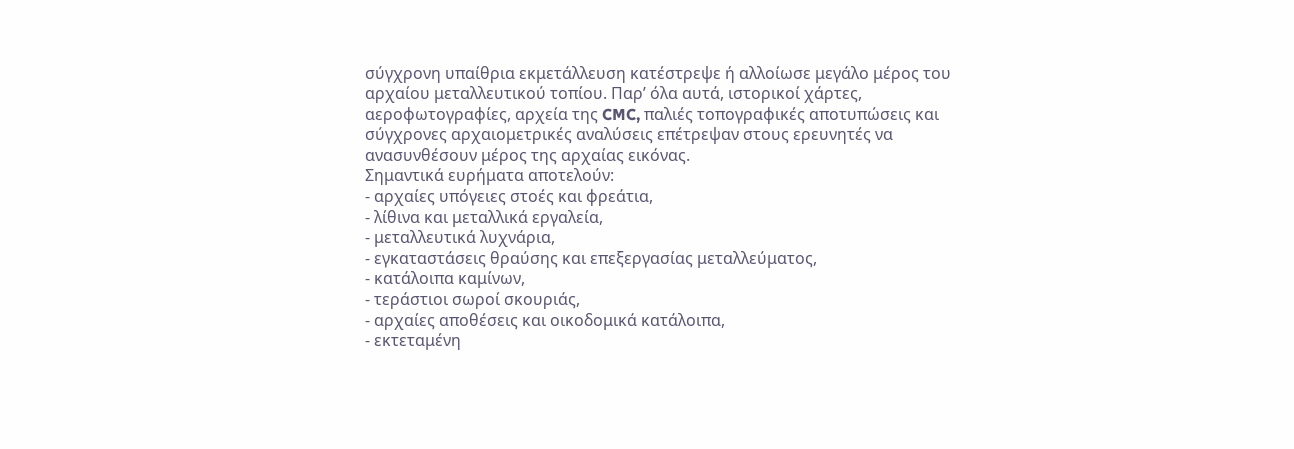σύγχρονη υπαίθρια εκμετάλλευση κατέστρεψε ή αλλοίωσε μεγάλο μέρος του αρχαίου μεταλλευτικού τοπίου. Παρ’ όλα αυτά, ιστορικοί χάρτες, αεροφωτογραφίες, αρχεία της CMC, παλιές τοπογραφικές αποτυπώσεις και σύγχρονες αρχαιομετρικές αναλύσεις επέτρεψαν στους ερευνητές να ανασυνθέσουν μέρος της αρχαίας εικόνας.
Σημαντικά ευρήματα αποτελούν:
- αρχαίες υπόγειες στοές και φρεάτια,
- λίθινα και μεταλλικά εργαλεία,
- μεταλλευτικά λυχνάρια,
- εγκαταστάσεις θραύσης και επεξεργασίας μεταλλεύματος,
- κατάλοιπα καμίνων,
- τεράστιοι σωροί σκουριάς,
- αρχαίες αποθέσεις και οικοδομικά κατάλοιπα,
- εκτεταμένη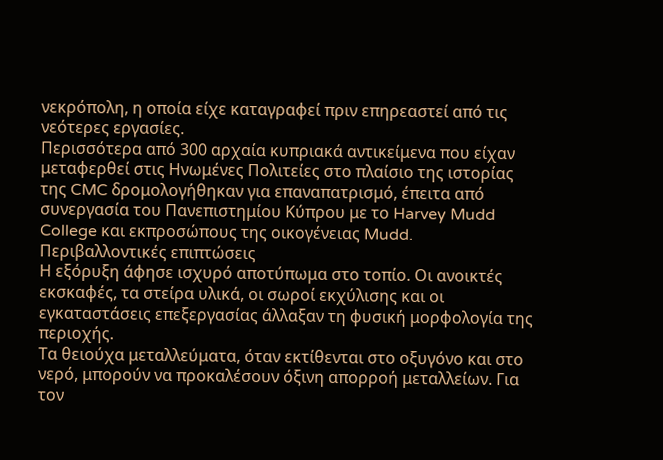νεκρόπολη, η οποία είχε καταγραφεί πριν επηρεαστεί από τις νεότερες εργασίες.
Περισσότερα από 300 αρχαία κυπριακά αντικείμενα που είχαν μεταφερθεί στις Ηνωμένες Πολιτείες στο πλαίσιο της ιστορίας της CMC δρομολογήθηκαν για επαναπατρισμό, έπειτα από συνεργασία του Πανεπιστημίου Κύπρου με το Harvey Mudd College και εκπροσώπους της οικογένειας Mudd.
Περιβαλλοντικές επιπτώσεις
Η εξόρυξη άφησε ισχυρό αποτύπωμα στο τοπίο. Οι ανοικτές εκσκαφές, τα στείρα υλικά, οι σωροί εκχύλισης και οι εγκαταστάσεις επεξεργασίας άλλαξαν τη φυσική μορφολογία της περιοχής.
Τα θειούχα μεταλλεύματα, όταν εκτίθενται στο οξυγόνο και στο νερό, μπορούν να προκαλέσουν όξινη απορροή μεταλλείων. Για τον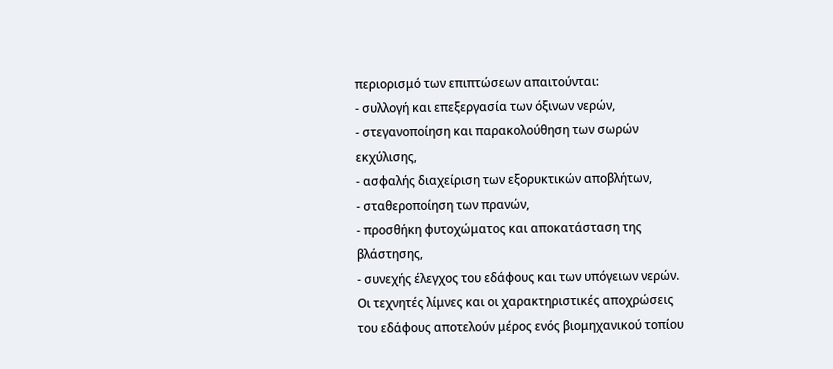περιορισμό των επιπτώσεων απαιτούνται:
- συλλογή και επεξεργασία των όξινων νερών,
- στεγανοποίηση και παρακολούθηση των σωρών εκχύλισης,
- ασφαλής διαχείριση των εξορυκτικών αποβλήτων,
- σταθεροποίηση των πρανών,
- προσθήκη φυτοχώματος και αποκατάσταση της βλάστησης,
- συνεχής έλεγχος του εδάφους και των υπόγειων νερών.
Οι τεχνητές λίμνες και οι χαρακτηριστικές αποχρώσεις του εδάφους αποτελούν μέρος ενός βιομηχανικού τοπίου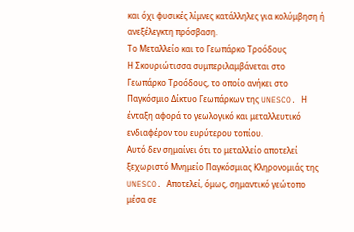και όχι φυσικές λίμνες κατάλληλες για κολύμβηση ή ανεξέλεγκτη πρόσβαση.
Το Μεταλλείο και το Γεωπάρκο Τροόδους
Η Σκουριώτισσα συμπεριλαμβάνεται στο Γεωπάρκο Τροόδους, το οποίο ανήκει στο Παγκόσμιο Δίκτυο Γεωπάρκων της UNESCO. Η ένταξη αφορά το γεωλογικό και μεταλλευτικό ενδιαφέρον του ευρύτερου τοπίου.
Αυτό δεν σημαίνει ότι το μεταλλείο αποτελεί ξεχωριστό Μνημείο Παγκόσμιας Κληρονομιάς της UNESCO. Αποτελεί, όμως, σημαντικό γεώτοπο μέσα σε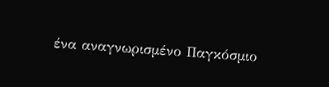ένα αναγνωρισμένο Παγκόσμιο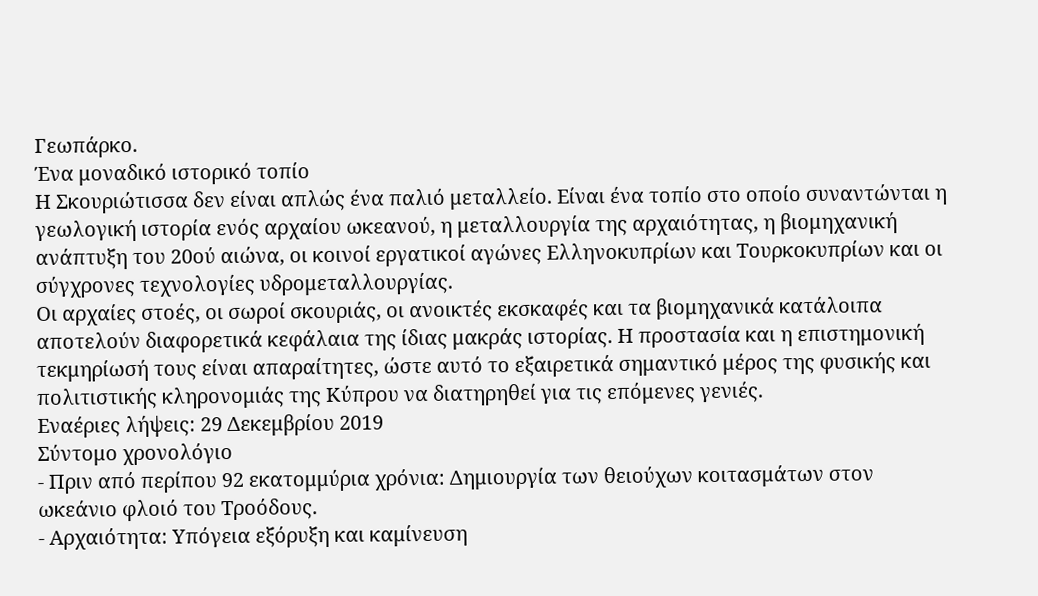Γεωπάρκο.
Ένα μοναδικό ιστορικό τοπίο
Η Σκουριώτισσα δεν είναι απλώς ένα παλιό μεταλλείο. Είναι ένα τοπίο στο οποίο συναντώνται η γεωλογική ιστορία ενός αρχαίου ωκεανού, η μεταλλουργία της αρχαιότητας, η βιομηχανική ανάπτυξη του 20ού αιώνα, οι κοινοί εργατικοί αγώνες Ελληνοκυπρίων και Τουρκοκυπρίων και οι σύγχρονες τεχνολογίες υδρομεταλλουργίας.
Οι αρχαίες στοές, οι σωροί σκουριάς, οι ανοικτές εκσκαφές και τα βιομηχανικά κατάλοιπα αποτελούν διαφορετικά κεφάλαια της ίδιας μακράς ιστορίας. Η προστασία και η επιστημονική τεκμηρίωσή τους είναι απαραίτητες, ώστε αυτό το εξαιρετικά σημαντικό μέρος της φυσικής και πολιτιστικής κληρονομιάς της Κύπρου να διατηρηθεί για τις επόμενες γενιές.
Εναέριες λήψεις: 29 Δεκεμβρίου 2019
Σύντομο χρονολόγιο
- Πριν από περίπου 92 εκατομμύρια χρόνια: Δημιουργία των θειούχων κοιτασμάτων στον ωκεάνιο φλοιό του Τροόδους.
- Αρχαιότητα: Υπόγεια εξόρυξη και καμίνευση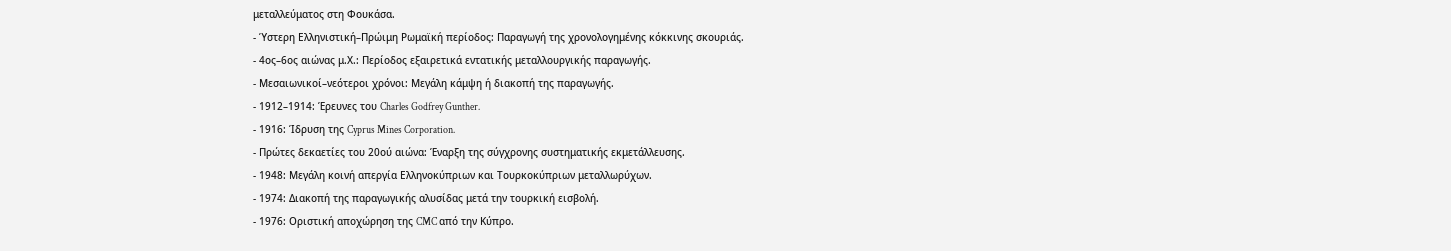μεταλλεύματος στη Φουκάσα.
- Ύστερη Ελληνιστική–Πρώιμη Ρωμαϊκή περίοδος: Παραγωγή της χρονολογημένης κόκκινης σκουριάς.
- 4ος–6ος αιώνας μ.Χ.: Περίοδος εξαιρετικά εντατικής μεταλλουργικής παραγωγής.
- Μεσαιωνικοί–νεότεροι χρόνοι: Μεγάλη κάμψη ή διακοπή της παραγωγής.
- 1912–1914: Έρευνες του Charles Godfrey Gunther.
- 1916: Ίδρυση της Cyprus Mines Corporation.
- Πρώτες δεκαετίες του 20ού αιώνα: Έναρξη της σύγχρονης συστηματικής εκμετάλλευσης.
- 1948: Μεγάλη κοινή απεργία Ελληνοκύπριων και Τουρκοκύπριων μεταλλωρύχων.
- 1974: Διακοπή της παραγωγικής αλυσίδας μετά την τουρκική εισβολή.
- 1976: Οριστική αποχώρηση της CMC από την Κύπρο.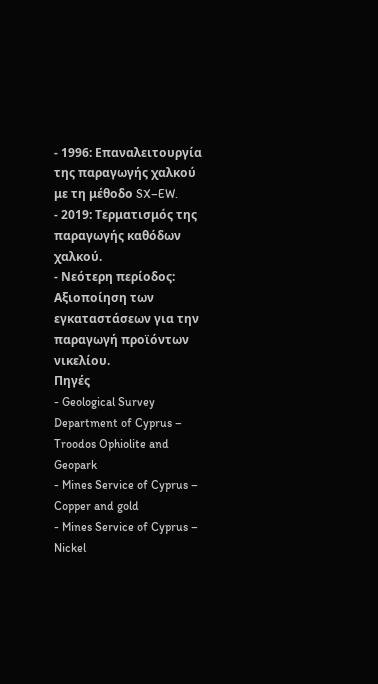- 1996: Επαναλειτουργία της παραγωγής χαλκού με τη μέθοδο SX–EW.
- 2019: Τερματισμός της παραγωγής καθόδων χαλκού.
- Νεότερη περίοδος: Αξιοποίηση των εγκαταστάσεων για την παραγωγή προϊόντων νικελίου.
Πηγές
- Geological Survey Department of Cyprus – Troodos Ophiolite and Geopark
- Mines Service of Cyprus – Copper and gold
- Mines Service of Cyprus – Nickel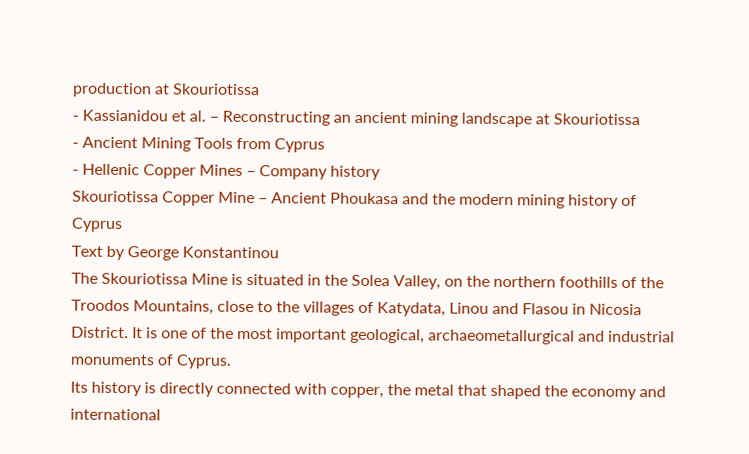production at Skouriotissa
- Kassianidou et al. – Reconstructing an ancient mining landscape at Skouriotissa
- Ancient Mining Tools from Cyprus
- Hellenic Copper Mines – Company history
Skouriotissa Copper Mine – Ancient Phoukasa and the modern mining history of Cyprus
Text by George Konstantinou
The Skouriotissa Mine is situated in the Solea Valley, on the northern foothills of the Troodos Mountains, close to the villages of Katydata, Linou and Flasou in Nicosia District. It is one of the most important geological, archaeometallurgical and industrial monuments of Cyprus.
Its history is directly connected with copper, the metal that shaped the economy and international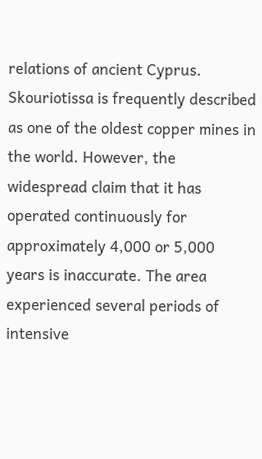relations of ancient Cyprus. Skouriotissa is frequently described as one of the oldest copper mines in the world. However, the widespread claim that it has operated continuously for approximately 4,000 or 5,000 years is inaccurate. The area experienced several periods of intensive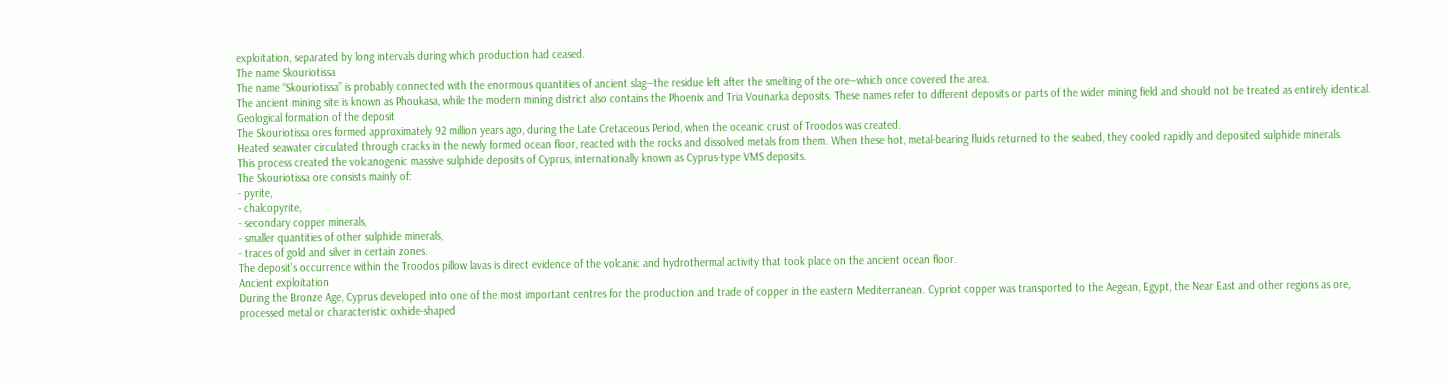exploitation, separated by long intervals during which production had ceased.
The name Skouriotissa
The name “Skouriotissa” is probably connected with the enormous quantities of ancient slag—the residue left after the smelting of the ore—which once covered the area.
The ancient mining site is known as Phoukasa, while the modern mining district also contains the Phoenix and Tria Vounarka deposits. These names refer to different deposits or parts of the wider mining field and should not be treated as entirely identical.
Geological formation of the deposit
The Skouriotissa ores formed approximately 92 million years ago, during the Late Cretaceous Period, when the oceanic crust of Troodos was created.
Heated seawater circulated through cracks in the newly formed ocean floor, reacted with the rocks and dissolved metals from them. When these hot, metal-bearing fluids returned to the seabed, they cooled rapidly and deposited sulphide minerals.
This process created the volcanogenic massive sulphide deposits of Cyprus, internationally known as Cyprus-type VMS deposits.
The Skouriotissa ore consists mainly of:
- pyrite,
- chalcopyrite,
- secondary copper minerals,
- smaller quantities of other sulphide minerals,
- traces of gold and silver in certain zones.
The deposit’s occurrence within the Troodos pillow lavas is direct evidence of the volcanic and hydrothermal activity that took place on the ancient ocean floor.
Ancient exploitation
During the Bronze Age, Cyprus developed into one of the most important centres for the production and trade of copper in the eastern Mediterranean. Cypriot copper was transported to the Aegean, Egypt, the Near East and other regions as ore, processed metal or characteristic oxhide-shaped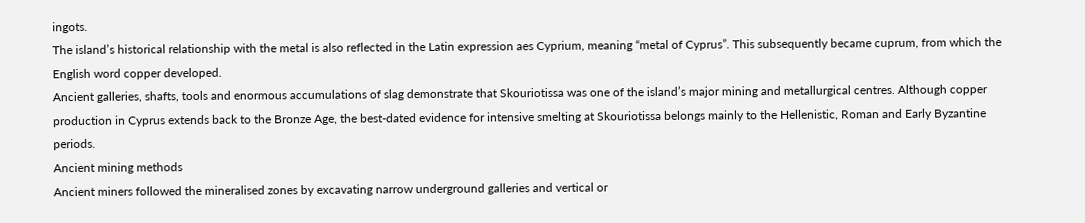ingots.
The island’s historical relationship with the metal is also reflected in the Latin expression aes Cyprium, meaning “metal of Cyprus”. This subsequently became cuprum, from which the English word copper developed.
Ancient galleries, shafts, tools and enormous accumulations of slag demonstrate that Skouriotissa was one of the island’s major mining and metallurgical centres. Although copper production in Cyprus extends back to the Bronze Age, the best-dated evidence for intensive smelting at Skouriotissa belongs mainly to the Hellenistic, Roman and Early Byzantine periods.
Ancient mining methods
Ancient miners followed the mineralised zones by excavating narrow underground galleries and vertical or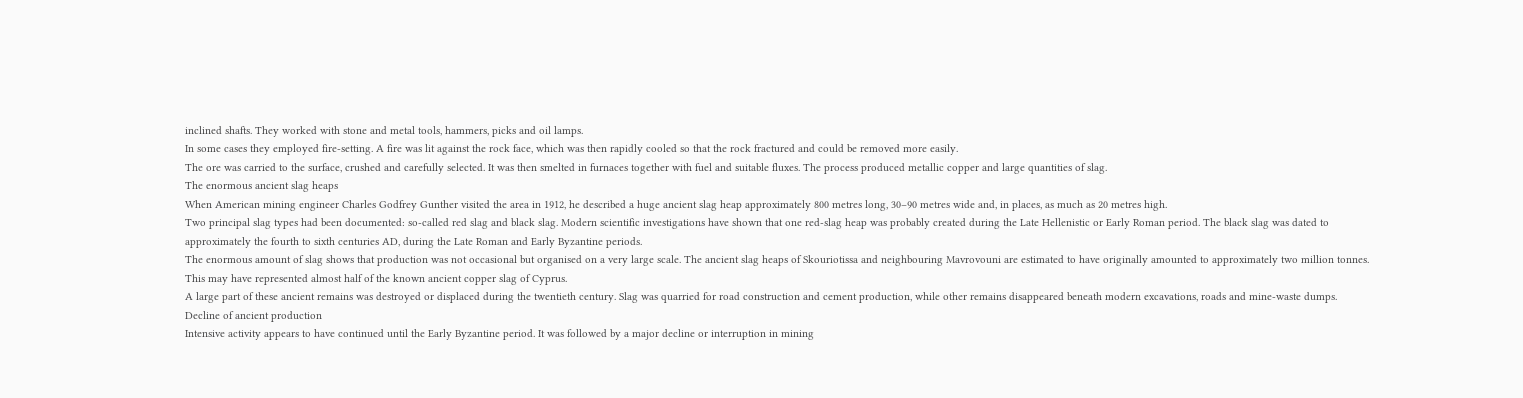inclined shafts. They worked with stone and metal tools, hammers, picks and oil lamps.
In some cases they employed fire-setting. A fire was lit against the rock face, which was then rapidly cooled so that the rock fractured and could be removed more easily.
The ore was carried to the surface, crushed and carefully selected. It was then smelted in furnaces together with fuel and suitable fluxes. The process produced metallic copper and large quantities of slag.
The enormous ancient slag heaps
When American mining engineer Charles Godfrey Gunther visited the area in 1912, he described a huge ancient slag heap approximately 800 metres long, 30–90 metres wide and, in places, as much as 20 metres high.
Two principal slag types had been documented: so-called red slag and black slag. Modern scientific investigations have shown that one red-slag heap was probably created during the Late Hellenistic or Early Roman period. The black slag was dated to approximately the fourth to sixth centuries AD, during the Late Roman and Early Byzantine periods.
The enormous amount of slag shows that production was not occasional but organised on a very large scale. The ancient slag heaps of Skouriotissa and neighbouring Mavrovouni are estimated to have originally amounted to approximately two million tonnes. This may have represented almost half of the known ancient copper slag of Cyprus.
A large part of these ancient remains was destroyed or displaced during the twentieth century. Slag was quarried for road construction and cement production, while other remains disappeared beneath modern excavations, roads and mine-waste dumps.
Decline of ancient production
Intensive activity appears to have continued until the Early Byzantine period. It was followed by a major decline or interruption in mining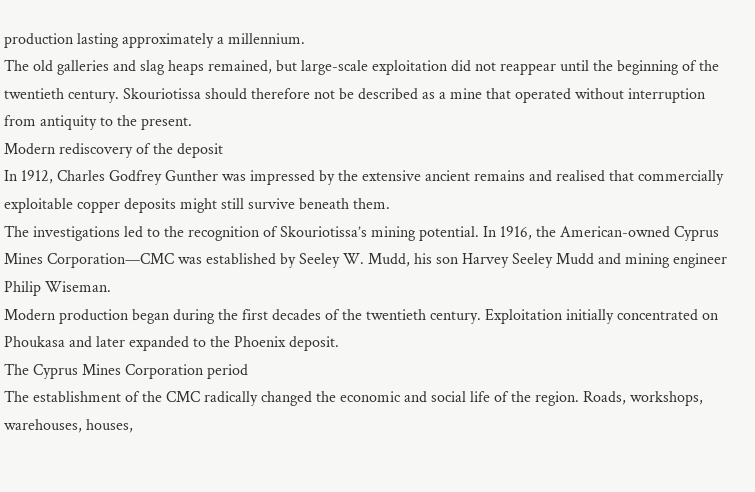production lasting approximately a millennium.
The old galleries and slag heaps remained, but large-scale exploitation did not reappear until the beginning of the twentieth century. Skouriotissa should therefore not be described as a mine that operated without interruption from antiquity to the present.
Modern rediscovery of the deposit
In 1912, Charles Godfrey Gunther was impressed by the extensive ancient remains and realised that commercially exploitable copper deposits might still survive beneath them.
The investigations led to the recognition of Skouriotissa’s mining potential. In 1916, the American-owned Cyprus Mines Corporation—CMC was established by Seeley W. Mudd, his son Harvey Seeley Mudd and mining engineer Philip Wiseman.
Modern production began during the first decades of the twentieth century. Exploitation initially concentrated on Phoukasa and later expanded to the Phoenix deposit.
The Cyprus Mines Corporation period
The establishment of the CMC radically changed the economic and social life of the region. Roads, workshops, warehouses, houses,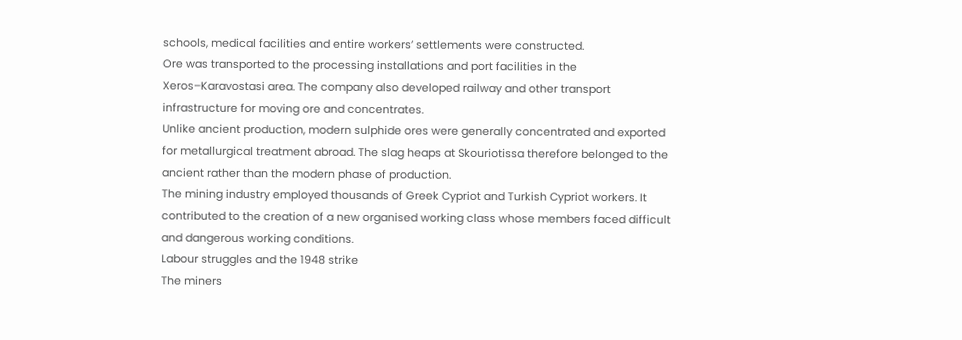schools, medical facilities and entire workers’ settlements were constructed.
Ore was transported to the processing installations and port facilities in the Xeros–Karavostasi area. The company also developed railway and other transport infrastructure for moving ore and concentrates.
Unlike ancient production, modern sulphide ores were generally concentrated and exported for metallurgical treatment abroad. The slag heaps at Skouriotissa therefore belonged to the ancient rather than the modern phase of production.
The mining industry employed thousands of Greek Cypriot and Turkish Cypriot workers. It contributed to the creation of a new organised working class whose members faced difficult and dangerous working conditions.
Labour struggles and the 1948 strike
The miners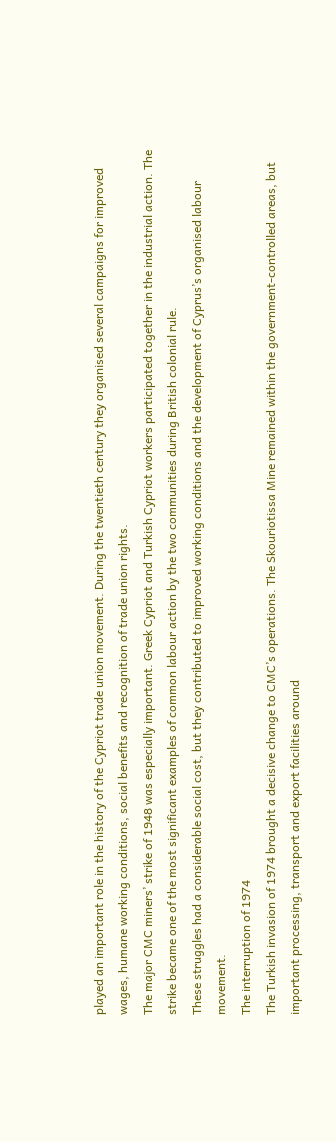played an important role in the history of the Cypriot trade union movement. During the twentieth century they organised several campaigns for improved wages, humane working conditions, social benefits and recognition of trade union rights.
The major CMC miners’ strike of 1948 was especially important. Greek Cypriot and Turkish Cypriot workers participated together in the industrial action. The strike became one of the most significant examples of common labour action by the two communities during British colonial rule.
These struggles had a considerable social cost, but they contributed to improved working conditions and the development of Cyprus’s organised labour movement.
The interruption of 1974
The Turkish invasion of 1974 brought a decisive change to CMC’s operations. The Skouriotissa Mine remained within the government-controlled areas, but important processing, transport and export facilities around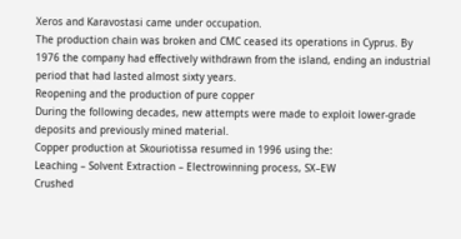Xeros and Karavostasi came under occupation.
The production chain was broken and CMC ceased its operations in Cyprus. By 1976 the company had effectively withdrawn from the island, ending an industrial period that had lasted almost sixty years.
Reopening and the production of pure copper
During the following decades, new attempts were made to exploit lower-grade deposits and previously mined material.
Copper production at Skouriotissa resumed in 1996 using the:
Leaching – Solvent Extraction – Electrowinning process, SX–EW
Crushed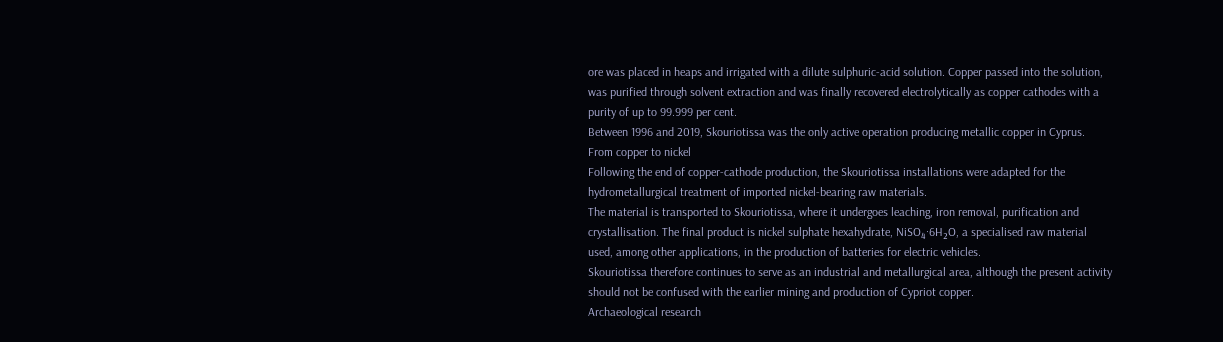ore was placed in heaps and irrigated with a dilute sulphuric-acid solution. Copper passed into the solution, was purified through solvent extraction and was finally recovered electrolytically as copper cathodes with a purity of up to 99.999 per cent.
Between 1996 and 2019, Skouriotissa was the only active operation producing metallic copper in Cyprus.
From copper to nickel
Following the end of copper-cathode production, the Skouriotissa installations were adapted for the hydrometallurgical treatment of imported nickel-bearing raw materials.
The material is transported to Skouriotissa, where it undergoes leaching, iron removal, purification and crystallisation. The final product is nickel sulphate hexahydrate, NiSO₄·6H₂O, a specialised raw material used, among other applications, in the production of batteries for electric vehicles.
Skouriotissa therefore continues to serve as an industrial and metallurgical area, although the present activity should not be confused with the earlier mining and production of Cypriot copper.
Archaeological research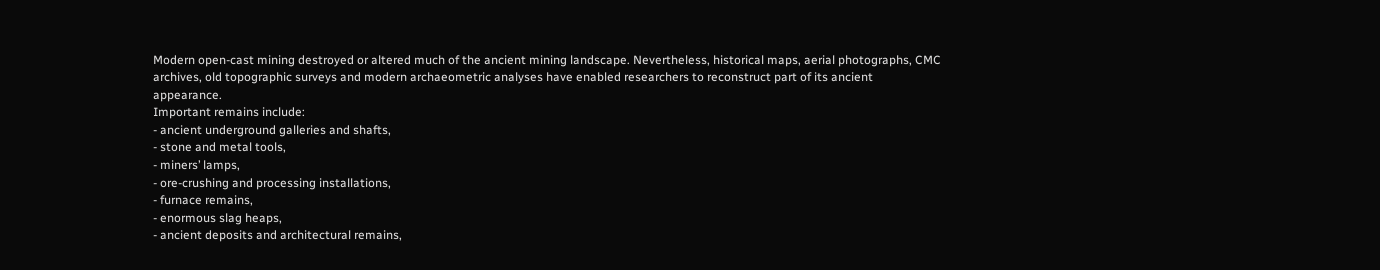Modern open-cast mining destroyed or altered much of the ancient mining landscape. Nevertheless, historical maps, aerial photographs, CMC archives, old topographic surveys and modern archaeometric analyses have enabled researchers to reconstruct part of its ancient appearance.
Important remains include:
- ancient underground galleries and shafts,
- stone and metal tools,
- miners’ lamps,
- ore-crushing and processing installations,
- furnace remains,
- enormous slag heaps,
- ancient deposits and architectural remains,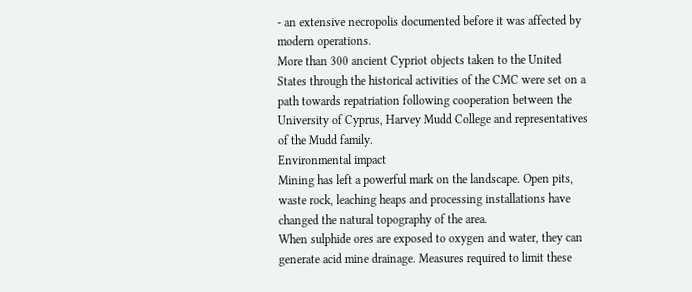- an extensive necropolis documented before it was affected by modern operations.
More than 300 ancient Cypriot objects taken to the United States through the historical activities of the CMC were set on a path towards repatriation following cooperation between the University of Cyprus, Harvey Mudd College and representatives of the Mudd family.
Environmental impact
Mining has left a powerful mark on the landscape. Open pits, waste rock, leaching heaps and processing installations have changed the natural topography of the area.
When sulphide ores are exposed to oxygen and water, they can generate acid mine drainage. Measures required to limit these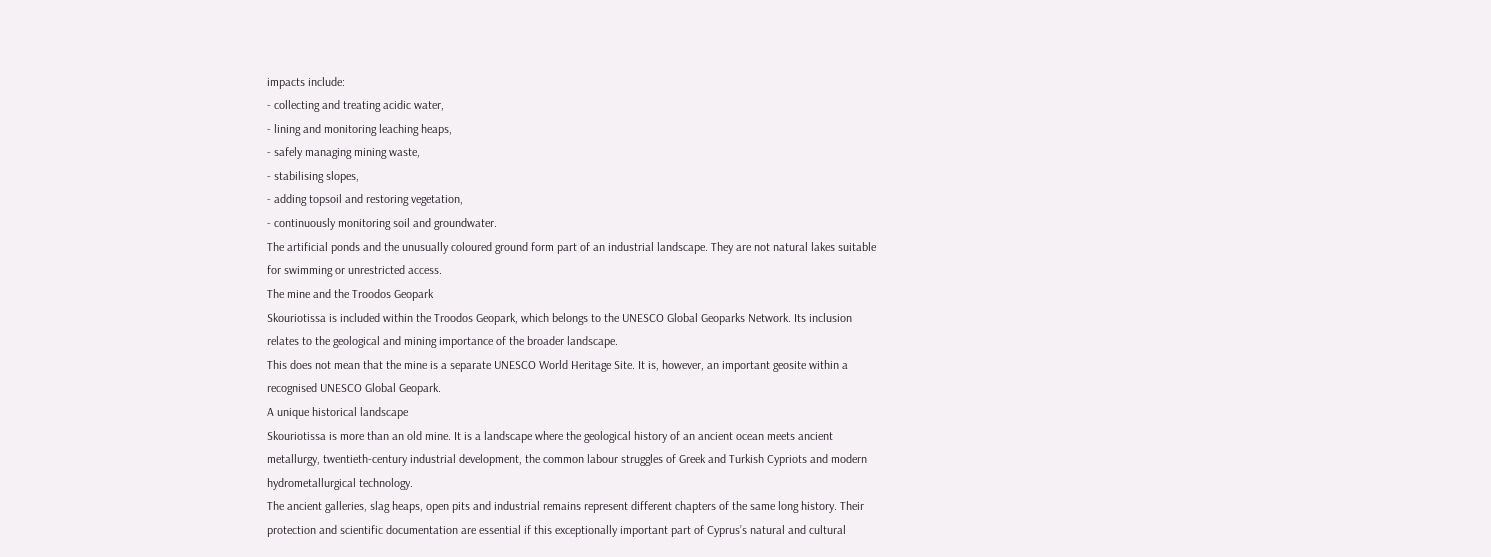impacts include:
- collecting and treating acidic water,
- lining and monitoring leaching heaps,
- safely managing mining waste,
- stabilising slopes,
- adding topsoil and restoring vegetation,
- continuously monitoring soil and groundwater.
The artificial ponds and the unusually coloured ground form part of an industrial landscape. They are not natural lakes suitable for swimming or unrestricted access.
The mine and the Troodos Geopark
Skouriotissa is included within the Troodos Geopark, which belongs to the UNESCO Global Geoparks Network. Its inclusion relates to the geological and mining importance of the broader landscape.
This does not mean that the mine is a separate UNESCO World Heritage Site. It is, however, an important geosite within a recognised UNESCO Global Geopark.
A unique historical landscape
Skouriotissa is more than an old mine. It is a landscape where the geological history of an ancient ocean meets ancient metallurgy, twentieth-century industrial development, the common labour struggles of Greek and Turkish Cypriots and modern hydrometallurgical technology.
The ancient galleries, slag heaps, open pits and industrial remains represent different chapters of the same long history. Their protection and scientific documentation are essential if this exceptionally important part of Cyprus’s natural and cultural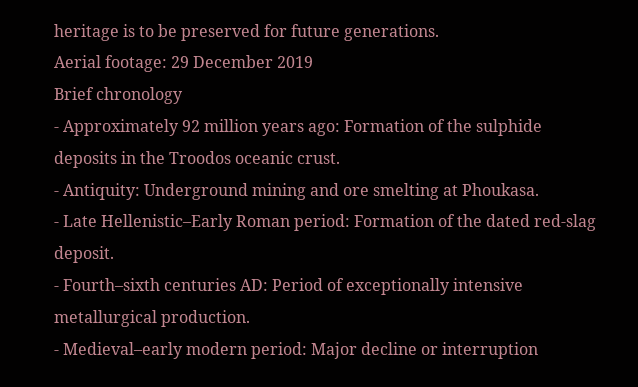heritage is to be preserved for future generations.
Aerial footage: 29 December 2019
Brief chronology
- Approximately 92 million years ago: Formation of the sulphide deposits in the Troodos oceanic crust.
- Antiquity: Underground mining and ore smelting at Phoukasa.
- Late Hellenistic–Early Roman period: Formation of the dated red-slag deposit.
- Fourth–sixth centuries AD: Period of exceptionally intensive metallurgical production.
- Medieval–early modern period: Major decline or interruption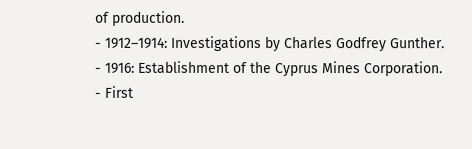of production.
- 1912–1914: Investigations by Charles Godfrey Gunther.
- 1916: Establishment of the Cyprus Mines Corporation.
- First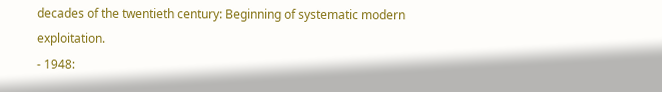decades of the twentieth century: Beginning of systematic modern exploitation.
- 1948: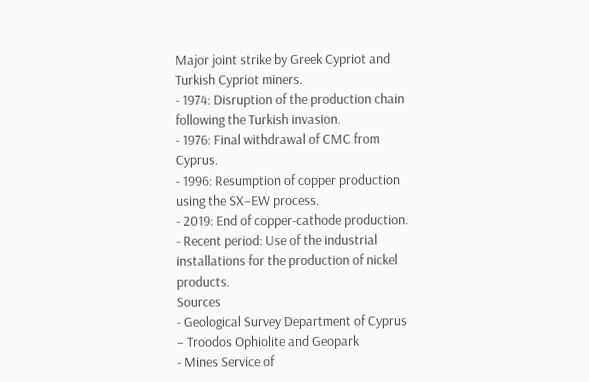Major joint strike by Greek Cypriot and Turkish Cypriot miners.
- 1974: Disruption of the production chain following the Turkish invasion.
- 1976: Final withdrawal of CMC from Cyprus.
- 1996: Resumption of copper production using the SX–EW process.
- 2019: End of copper-cathode production.
- Recent period: Use of the industrial installations for the production of nickel products.
Sources
- Geological Survey Department of Cyprus – Troodos Ophiolite and Geopark
- Mines Service of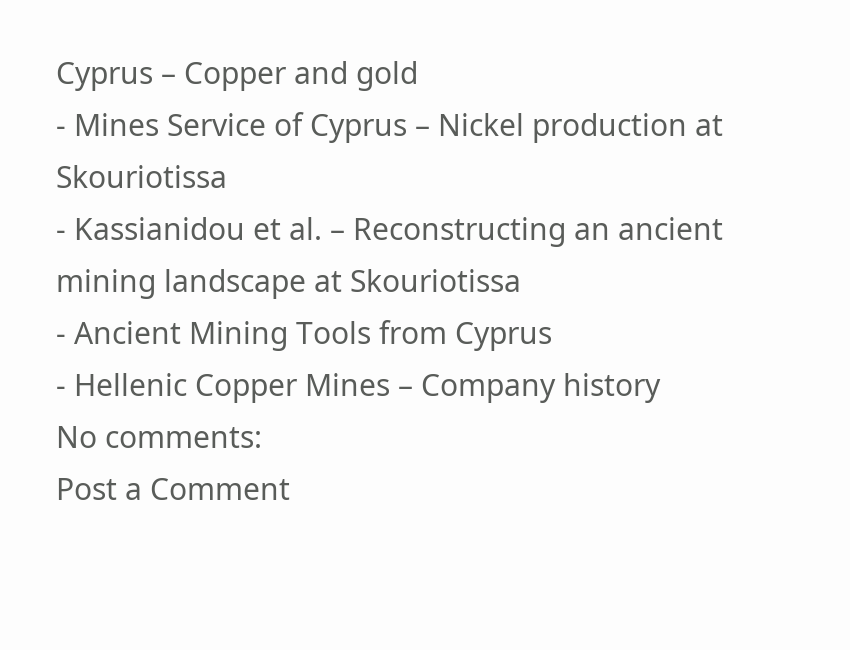Cyprus – Copper and gold
- Mines Service of Cyprus – Nickel production at Skouriotissa
- Kassianidou et al. – Reconstructing an ancient mining landscape at Skouriotissa
- Ancient Mining Tools from Cyprus
- Hellenic Copper Mines – Company history
No comments:
Post a Comment